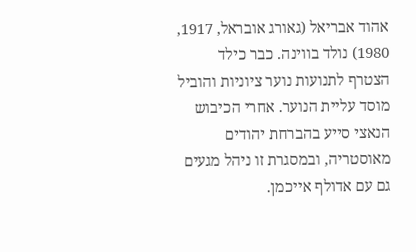אהוד אבריאל (גאורג אובראל, 1917, 1980) נולד בווינה. כבר כילד הצטרף לתנועות נוער ציוניות והוביל מוסד עליית הנוער. אחרי הכיבוש הנאצי סייע בהברחת יהודים מאוסטריה, ובמסגרת זו ניהל מגעים גם עם אדולף אייכמן.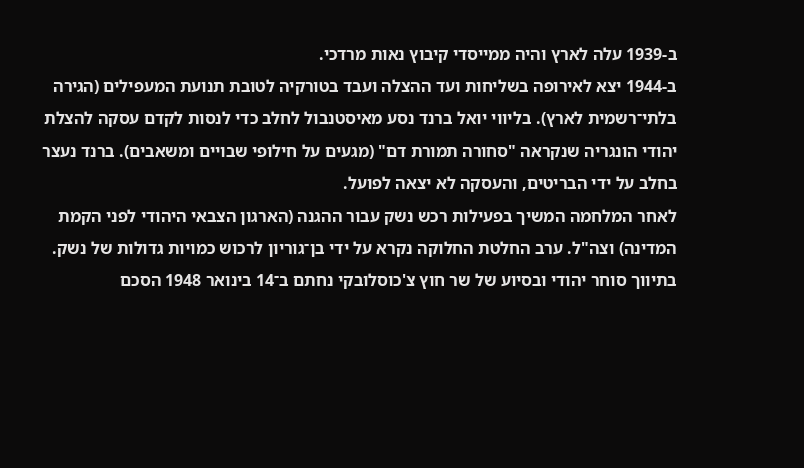ב-1939 עלה לארץ והיה ממייסדי קיבוץ נאות מרדכי.
ב-1944 יצא לאירופה בשליחות ועד ההצלה ועבד בטורקיה לטובת תנועת המעפילים (הגירה בלתי־רשמית לארץ). בליווי יואל ברנד נסע מאיסטנבול לחלב כדי לנסות לקדם עסקה להצלת יהודי הונגריה שנקראה "סחורה תמורת דם" (מגעים על חילופי שבויים ומשאבים). ברנד נעצר בחלב על ידי הבריטים, והעסקה לא יצאה לפועל.
לאחר המלחמה המשיך בפעילות רכש נשק עבור ההגנה (הארגון הצבאי היהודי לפני הקמת המדינה) וצה"ל. ערב החלטת החלוקה נקרא על ידי בן־גוריון לרכוש כמויות גדולות של נשק. בתיווך סוחר יהודי ובסיוע של שר חוץ צ'כוסלובקי נחתם ב־14 בינואר 1948 הסכם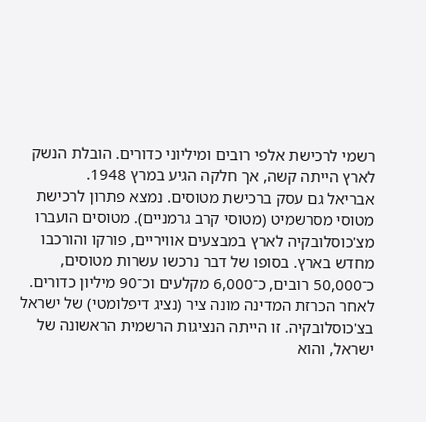רשמי לרכישת אלפי רובים ומיליוני כדורים. הובלת הנשק לארץ הייתה קשה, אך חלקה הגיע במרץ 1948.
אבריאל גם עסק ברכישת מטוסים. נמצא פתרון לרכישת מטוסי מסרשמיט (מטוסי קרב גרמניים). מטוסים הועברו מצ'כוסלובקיה לארץ במבצעים אוויריים, פורקו והורכבו מחדש בארץ. בסופו של דבר נרכשו עשרות מטוסים, כ־50,000 רובים, כ־6,000 מקלעים וכ־90 מיליון כדורים.
לאחר הכרזת המדינה מונה ציר (נציג דיפלומטי) של ישראל בצ'כוסלובקיה. זו הייתה הנציגות הרשמית הראשונה של ישראל, והוא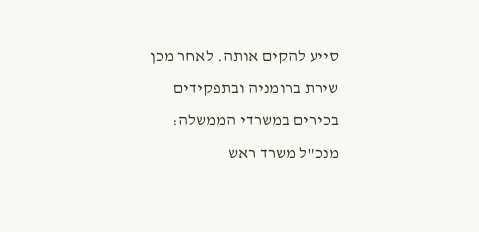סייע להקים אותה. לאחר מכן שירת ברומניה ובתפקידים בכירים במשרדי הממשלה: מנכ"ל משרד ראש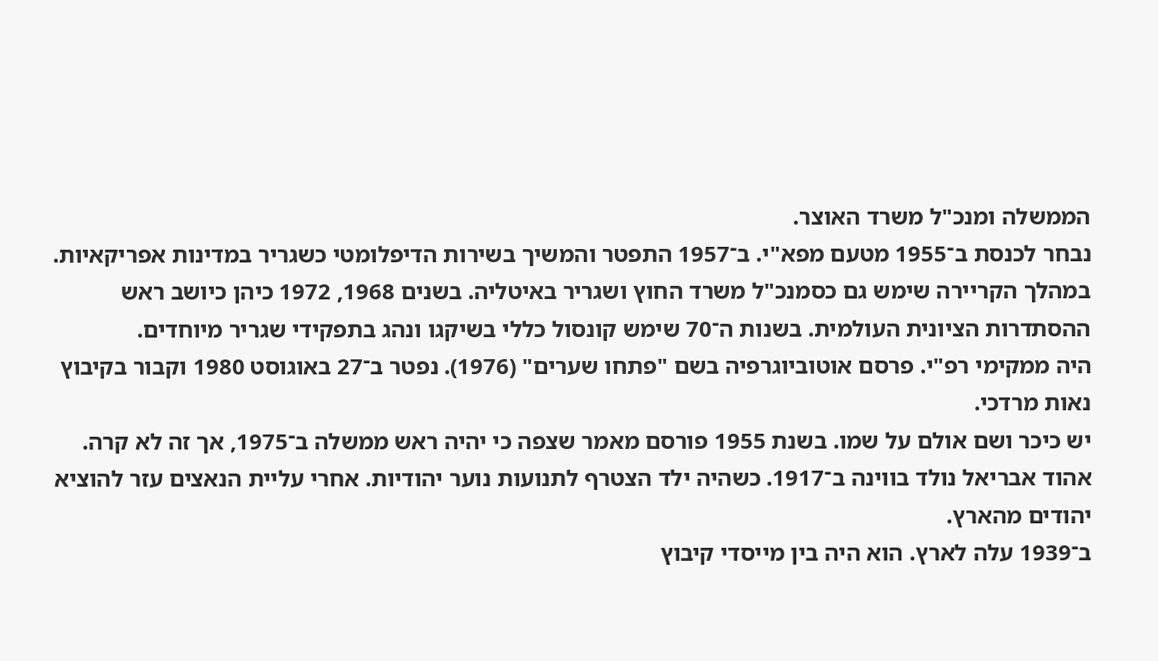הממשלה ומנכ"ל משרד האוצר.
נבחר לכנסת ב־1955 מטעם מפא"י. ב־1957 התפטר והמשיך בשירות הדיפלומטי כשגריר במדינות אפריקאיות. במהלך הקריירה שימש גם כסמנכ"ל משרד החוץ ושגריר באיטליה. בשנים 1968, 1972 כיהן כיושב ראש ההסתדרות הציונית העולמית. בשנות ה־70 שימש קונסול כללי בשיקגו ונהג בתפקידי שגריר מיוחדים.
היה ממקימי רפ"י. פרסם אוטוביוגרפיה בשם "פתחו שערים" (1976). נפטר ב־27 באוגוסט 1980 וקבור בקיבוץ נאות מרדכי.
יש כיכר ושם אולם על שמו. בשנת 1955 פורסם מאמר שצפה כי יהיה ראש ממשלה ב־1975, אך זה לא קרה.
אהוד אבריאל נולד בווינה ב־1917. כשהיה ילד הצטרף לתנועות נוער יהודיות. אחרי עליית הנאצים עזר להוציא יהודים מהארץ.
ב־1939 עלה לארץ. הוא היה בין מייסדי קיבוץ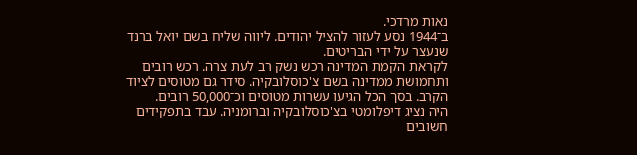נאות מרדכי.
ב־1944 נסע לעזור להציל יהודים. ליווה שליח בשם יואל ברנד שנעצר על ידי הבריטים.
לקראת הקמת המדינה רכש נשק רב לעת צרה. רכש רובים ותחמושת ממדינה בשם צ'כוסלובקיה. סידר גם מטוסים לציוד הקרב. בסך הכל הגיעו עשרות מטוסים וכ־50,000 רובים.
היה נציג דיפלומטי בצ'כוסלובקיה וברומניה. עבד בתפקידים חשובים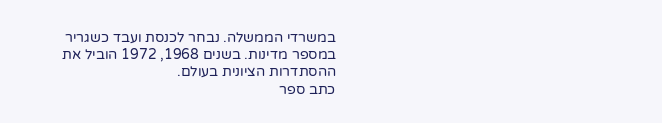במשרדי הממשלה. נבחר לכנסת ועבד כשגריר במספר מדינות. בשנים 1968, 1972 הוביל את ההסתדרות הציונית בעולם.
כתב ספר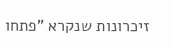זיכרונות שנקרא "פתחו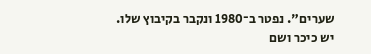שערים". נפטר ב־1980 ונקבר בקיבוץ שלו.
יש כיכר ושם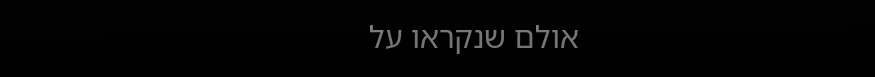אולם שנקראו על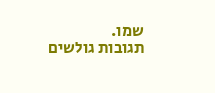שמו.
תגובות גולשים